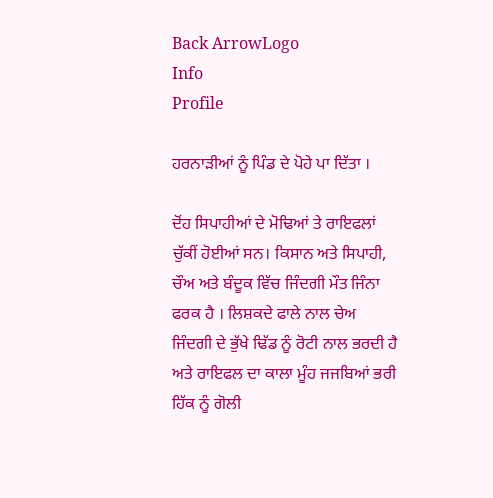Back ArrowLogo
Info
Profile

ਹਰਨਾੜੀਆਂ ਨੂੰ ਪਿੰਡ ਦੇ ਪੋਹੇ ਪਾ ਦਿੱਤਾ ।

ਦੋਂਹ ਸਿਪਾਹੀਆਂ ਦੇ ਮੋਢਿਆਂ ਤੇ ਰਾਇਫਲਾਂ ਚੁੱਕੀਂ ਹੋਈਆਂ ਸਨ। ਕਿਸਾਨ ਅਤੇ ਸਿਪਾਹੀ, ਚੌਅ ਅਤੇ ਬੰਦੂਕ ਵਿੱਚ ਜਿੰਦਗੀ ਮੌਤ ਜਿੰਨਾ ਫਰਕ ਹੈ । ਲਿਸ਼ਕਦੇ ਫਾਲੇ ਨਾਲ ਚੇਅ ਜਿੰਦਗੀ ਦੇ ਭੁੱਖੇ ਢਿੱਡ ਨੂੰ ਰੋਟੀ ਨਾਲ ਭਰਦੀ ਹੈ ਅਤੇ ਰਾਇਫਲ ਦਾ ਕਾਲਾ ਮੂੰਹ ਜਜਬਿਆਂ ਭਰੀ ਹਿੱਕ ਨੂੰ ਗੋਲੀ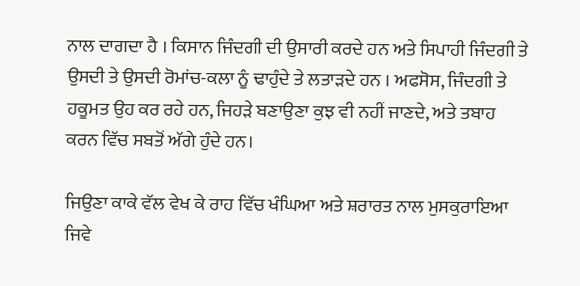ਨਾਲ ਦਾਗਦਾ ਹੈ । ਕਿਸਾਨ ਜਿੰਦਗੀ ਦੀ ਉਸਾਰੀ ਕਰਦੇ ਹਨ ਅਤੇ ਸਿਪਾਹੀ ਜਿੰਦਗੀ ਤੇ ਉਸਦੀ ਤੇ ਉਸਦੀ ਰੋਮਾਂਚ-ਕਲਾ ਨੂੰ ਢਾਹੁੰਦੇ ਤੇ ਲਤਾੜਦੇ ਹਨ । ਅਫਸੋਸ, ਜਿੰਦਗੀ ਤੇ ਹਕੂਮਤ ਉਹ ਕਰ ਰਹੇ ਹਨ, ਜਿਹੜੇ ਬਣਾਉਣਾ ਕੁਝ ਵੀ ਨਹੀਂ ਜਾਣਦੇ, ਅਤੇ ਤਬਾਹ ਕਰਨ ਵਿੱਚ ਸਬਤੋਂ ਅੱਗੇ ਹੁੰਦੇ ਹਨ।

ਜਿਉਣਾ ਕਾਕੇ ਵੱਲ ਵੇਖ ਕੇ ਰਾਹ ਵਿੱਚ ਖੰਘਿਆ ਅਤੇ ਸ਼ਰਾਰਤ ਨਾਲ ਮੁਸਕੁਰਾਇਆ ਜਿਵੇ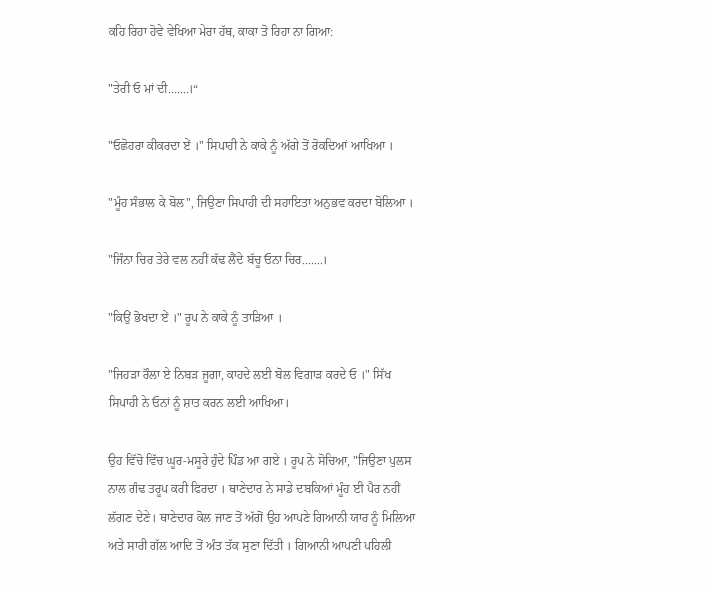ਕਹਿ ਰਿਹਾ ਹੋਵੇ ਵੇਖਿਆ ਮੇਰਾ ਹੱਥ, ਕਾਕਾ ਤੋ ਰਿਹਾ ਨਾ ਗਿਆ:

"ਤੇਰੀ ਓ ਮਾਂ ਦੀ.......।“

"ਓਛੋਹਰਾ ਕੀਕਰਦਾ ਏਂ ।" ਸਿਪਾਹੀ ਨੇ ਕਾਕੇ ਨੂੰ ਅੱਗੇ ਤੋਂ ਰੋਕਦਿਆਂ ਆਖਿਆ ।

"ਮੂੰਹ ਸੰਭਾਲ ਕੇ ਬੋਲ", ਜਿਉਣਾ ਸਿਪਾਹੀ ਦੀ ਸਹਾਇਤਾ ਅਨੁਭਵ ਕਰਦਾ ਬੋਲਿਆ ।

"ਜਿੰਨਾ ਚਿਰ ਤੇਰੇ ਵਲ ਨਹੀਂ ਕੱਢ ਲੈਂਦੇ ਬੱਚੂ ਓਨਾ ਚਿਰ.......।

"ਕਿਉਂ ਭੋਖਦਾ ਏਂ ।" ਰੂਪ ਨੇ ਕਾਕੇ ਨੂੰ ਤਾੜਿਆ ।

"ਜਿਹੜਾ ਰੌਲਾ ਏ ਨਿਬੜ ਜੂਗਾ, ਕਾਹਦੇ ਲਈ ਬੋਲ ਵਿਗਾੜ ਕਰਦੇ ਓ ।" ਸਿੱਖ ਸਿਪਾਹੀ ਨੇ ਓਨਾਂ ਨੂੰ ਸ਼ਾਤ ਕਰਨ ਲਈ ਆਖਿਆ।

ਉਹ ਵਿੱਚੋ ਵਿੱਚ ਘੂਰ-ਮਸੂਰੇ ਹੁੰਦੇ ਪਿੰਡ ਆ ਗਏ । ਰੂਪ ਨੇ ਸੋਚਿਆ, "ਜਿਉਣਾ ਪੁਲਸ ਨਾਲ ਗੰਢ ਤਰੂਪ ਕਰੀ ਫਿਰਦਾ । ਥਾਣੇਦਾਰ ਨੇ ਸਾਡੇ ਦਬਕਿਆਂ ਮੂੰਹ ਈ ਪੈਰ ਨਹੀਂ ਲੱਗਣ ਦੇਣੇ। ਥਾਣੇਦਾਰ ਕੋਲ ਜਾਣ ਤੋਂ ਅੱਗੋਂ ਉਹ ਆਪਣੇ ਗਿਆਨੀ ਯਾਰ ਨੂੰ ਮਿਲਿਆ ਅਤੇ ਸਾਰੀ ਗੱਲ ਆਦਿ ਤੋਂ ਅੰਤ ਤੱਕ ਸੁਣਾ ਦਿੱਤੀ । ਗਿਆਨੀ ਆਪਣੀ ਪਹਿਲੀ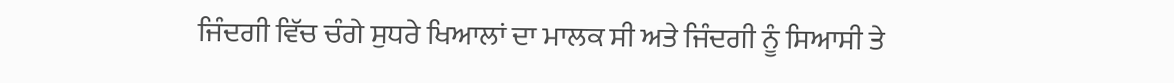ਜਿੰਦਗੀ ਵਿੱਚ ਚੰਗੇ ਸੁਧਰੇ ਖਿਆਲਾਂ ਦਾ ਮਾਲਕ ਸੀ ਅਤੇ ਜਿੰਦਗੀ ਨੂੰ ਸਿਆਸੀ ਤੇ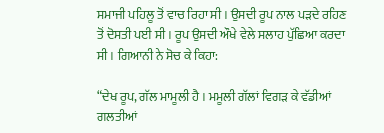ਸਮਾਜੀ ਪਹਿਲੂ ਤੋਂ ਵਾਚ ਰਿਹਾ ਸੀ । ਉਸਦੀ ਰੂਪ ਨਾਲ ਪੜਦੇ ਰਹਿਣ ਤੋਂ ਦੋਸਤੀ ਪਈ ਸੀ । ਰੂਪ ਉਸਦੀ ਔਖੇ ਵੇਲੇ ਸਲਾਹ ਪੁੱਛਿਆ ਕਰਦਾ ਸੀ । ਗਿਆਨੀ ਨੇ ਸੋਚ ਕੇ ਕਿਹਾ:

“ਦੇਖ ਰੂਪ, ਗੱਲ ਮਾਮੂਲੀ ਹੈ । ਮਮੂਲੀ ਗੱਲਾਂ ਵਿਗੜ ਕੇ ਵੱਡੀਆਂ ਗਲਤੀਆਂ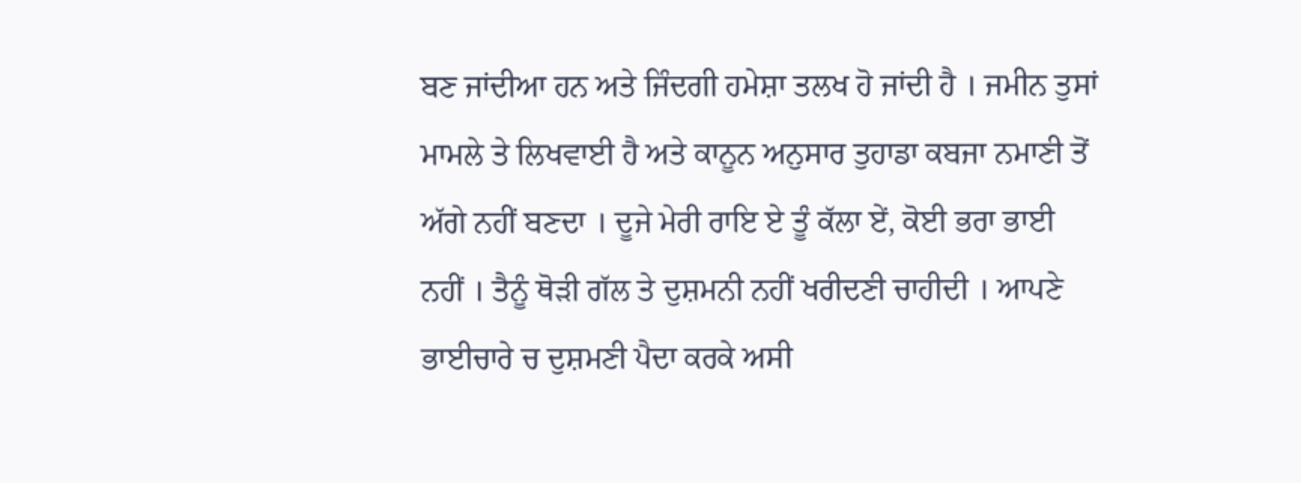ਬਣ ਜਾਂਦੀਆ ਹਨ ਅਤੇ ਜਿੰਦਗੀ ਹਮੇਸ਼ਾ ਤਲਖ ਹੋ ਜਾਂਦੀ ਹੈ । ਜਮੀਨ ਤੁਸਾਂ ਮਾਮਲੇ ਤੇ ਲਿਖਵਾਈ ਹੈ ਅਤੇ ਕਾਨੂਨ ਅਨੁਸਾਰ ਤੁਹਾਡਾ ਕਬਜਾ ਨਮਾਣੀ ਤੋਂ ਅੱਗੇ ਨਹੀਂ ਬਣਦਾ । ਦੂਜੇ ਮੇਰੀ ਰਾਇ ਏ ਤੂੰ ਕੱਲਾ ਏਂ, ਕੋਈ ਭਰਾ ਭਾਈ ਨਹੀਂ । ਤੈਨੂੰ ਥੋੜੀ ਗੱਲ ਤੇ ਦੁਸ਼ਮਨੀ ਨਹੀਂ ਖਰੀਦਣੀ ਚਾਹੀਦੀ । ਆਪਣੇ ਭਾਈਚਾਰੇ ਚ ਦੁਸ਼ਮਣੀ ਪੈਦਾ ਕਰਕੇ ਅਸੀ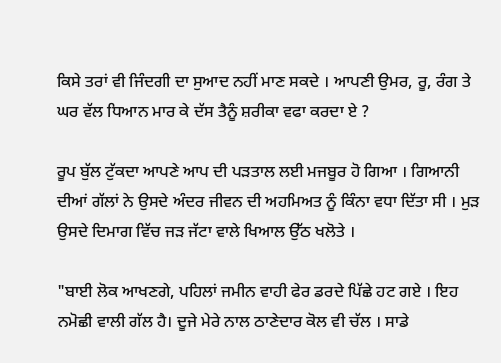ਕਿਸੇ ਤਰਾਂ ਵੀ ਜਿੰਦਗੀ ਦਾ ਸੁਆਦ ਨਹੀਂ ਮਾਣ ਸਕਦੇ । ਆਪਣੀ ਉਮਰ, ਰੂ, ਰੰਗ ਤੇ ਘਰ ਵੱਲ ਧਿਆਨ ਮਾਰ ਕੇ ਦੱਸ ਤੈਨੂੰ ਸ਼ਰੀਕਾ ਵਫਾ ਕਰਦਾ ਏ ?

ਰੂਪ ਬੁੱਲ ਟੁੱਕਦਾ ਆਪਣੇ ਆਪ ਦੀ ਪੜਤਾਲ ਲਈ ਮਜਬੂਰ ਹੋ ਗਿਆ । ਗਿਆਨੀ ਦੀਆਂ ਗੱਲਾਂ ਨੇ ਉਸਦੇ ਅੰਦਰ ਜੀਵਨ ਦੀ ਅਹਮਿਅਤ ਨੂੰ ਕਿੰਨਾ ਵਧਾ ਦਿੱਤਾ ਸੀ । ਮੁੜ ਉਸਦੇ ਦਿਮਾਗ ਵਿੱਚ ਜੜ ਜੱਟਾ ਵਾਲੇ ਖਿਆਲ ਉੱਠ ਖਲੋਤੇ ।

"ਬਾਈ ਲੋਕ ਆਖਣਗੇ, ਪਹਿਲਾਂ ਜਮੀਨ ਵਾਹੀ ਫੇਰ ਡਰਦੇ ਪਿੱਛੇ ਹਟ ਗਏ । ਇਹ ਨਮੋਛੀ ਵਾਲੀ ਗੱਲ ਹੈ। ਦੂਜੇ ਮੇਰੇ ਨਾਲ ਠਾਣੇਦਾਰ ਕੋਲ ਵੀ ਚੱਲ । ਸਾਡੇ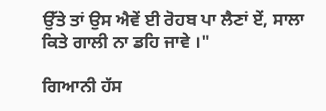ਉੱਤੇ ਤਾਂ ਉਸ ਐਵੇਂ ਈ ਰੋਹਬ ਪਾ ਲੈਣਾਂ ਏਂ, ਸਾਲਾ ਕਿਤੇ ਗਾਲੀ ਨਾ ਡਹਿ ਜਾਵੇ ।"

ਗਿਆਨੀ ਹੱਸ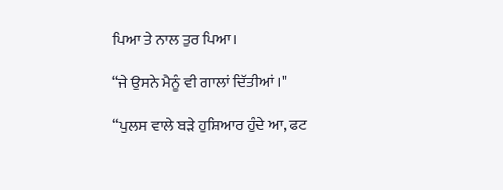ਪਿਆ ਤੇ ਨਾਲ ਤੁਰ ਪਿਆ।

“ਜੇ ਉਸਨੇ ਮੈਨੂੰ ਵੀ ਗਾਲਾਂ ਦਿੱਤੀਆਂ ।"

“ਪੁਲਸ ਵਾਲੇ ਬੜੇ ਹੁਸ਼ਿਆਰ ਹੁੰਦੇ ਆ, ਫਟ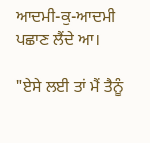ਆਦਮੀ-ਕੁ-ਆਦਮੀ ਪਛਾਣ ਲੈਂਦੇ ਆ।

"ਏਸੇ ਲਈ ਤਾਂ ਮੈਂ ਤੈਨੂੰ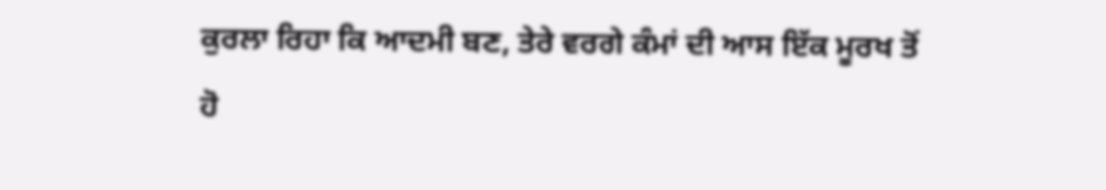ਕੁਰਲਾ ਰਿਹਾ ਕਿ ਆਦਮੀ ਬਣ, ਤੇਰੇ ਵਰਗੇ ਕੰਮਾਂ ਦੀ ਆਸ ਇੱਕ ਮੂਰਖ ਤੋਂ ਹੋ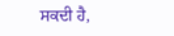ਸਕਦੀ ਹੈ,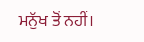ਮਨੁੱਖ ਤੋਂ ਨਹੀਂ।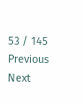53 / 145
Previous
Next